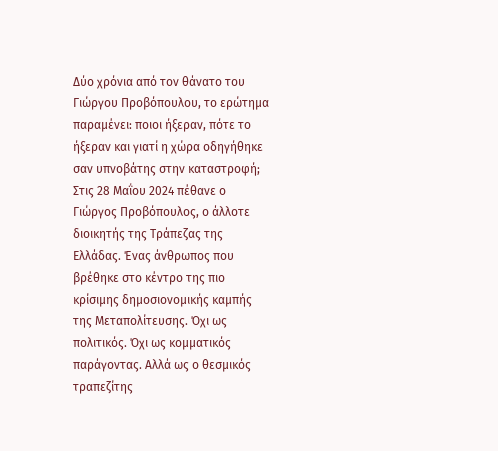Δύο χρόνια από τον θάνατο του Γιώργου Προβόπουλου, το ερώτημα παραμένει: ποιοι ήξεραν, πότε το ήξεραν και γιατί η χώρα οδηγήθηκε σαν υπνοβάτης στην καταστροφή;
Στις 28 Μαΐου 2024 πέθανε ο Γιώργος Προβόπουλος, ο άλλοτε διοικητής της Τράπεζας της Ελλάδας. Ένας άνθρωπος που βρέθηκε στο κέντρο της πιο κρίσιμης δημοσιονομικής καμπής της Μεταπολίτευσης. Όχι ως πολιτικός. Όχι ως κομματικός παράγοντας. Αλλά ως ο θεσμικός τραπεζίτης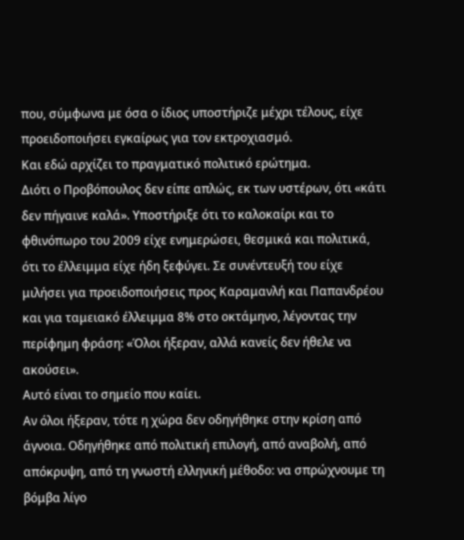που, σύμφωνα με όσα ο ίδιος υποστήριζε μέχρι τέλους, είχε προειδοποιήσει εγκαίρως για τον εκτροχιασμό.
Και εδώ αρχίζει το πραγματικό πολιτικό ερώτημα.
Διότι ο Προβόπουλος δεν είπε απλώς, εκ των υστέρων, ότι «κάτι δεν πήγαινε καλά». Υποστήριξε ότι το καλοκαίρι και το φθινόπωρο του 2009 είχε ενημερώσει, θεσμικά και πολιτικά, ότι το έλλειμμα είχε ήδη ξεφύγει. Σε συνέντευξή του είχε μιλήσει για προειδοποιήσεις προς Καραμανλή και Παπανδρέου και για ταμειακό έλλειμμα 8% στο οκτάμηνο, λέγοντας την περίφημη φράση: «Όλοι ήξεραν, αλλά κανείς δεν ήθελε να ακούσει».
Αυτό είναι το σημείο που καίει.
Αν όλοι ήξεραν, τότε η χώρα δεν οδηγήθηκε στην κρίση από άγνοια. Οδηγήθηκε από πολιτική επιλογή, από αναβολή, από απόκρυψη, από τη γνωστή ελληνική μέθοδο: να σπρώχνουμε τη βόμβα λίγο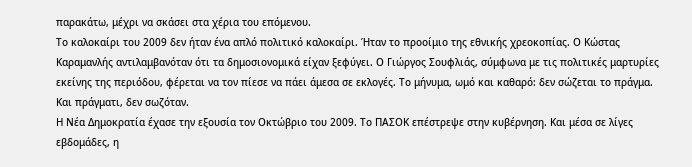παρακάτω, μέχρι να σκάσει στα χέρια του επόμενου.
Το καλοκαίρι του 2009 δεν ήταν ένα απλό πολιτικό καλοκαίρι. Ήταν το προοίμιο της εθνικής χρεοκοπίας. Ο Κώστας Καραμανλής αντιλαμβανόταν ότι τα δημοσιονομικά είχαν ξεφύγει. Ο Γιώργος Σουφλιάς, σύμφωνα με τις πολιτικές μαρτυρίες εκείνης της περιόδου, φέρεται να τον πίεσε να πάει άμεσα σε εκλογές. Το μήνυμα, ωμό και καθαρό: δεν σώζεται το πράγμα.
Και πράγματι, δεν σωζόταν.
Η Νέα Δημοκρατία έχασε την εξουσία τον Οκτώβριο του 2009. Το ΠΑΣΟΚ επέστρεψε στην κυβέρνηση. Και μέσα σε λίγες εβδομάδες, η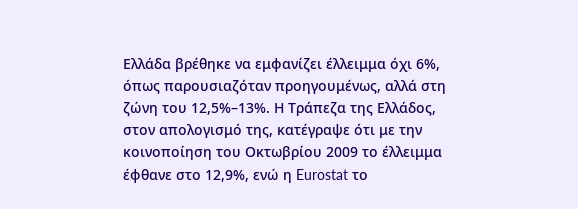Ελλάδα βρέθηκε να εμφανίζει έλλειμμα όχι 6%, όπως παρουσιαζόταν προηγουμένως, αλλά στη ζώνη του 12,5%–13%. Η Τράπεζα της Ελλάδος, στον απολογισμό της, κατέγραψε ότι με την κοινοποίηση του Οκτωβρίου 2009 το έλλειμμα έφθανε στο 12,9%, ενώ η Eurostat το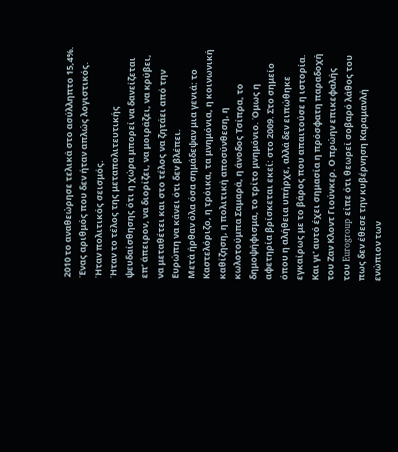2010 το αναθεώρησε τελικά στο ασύλληπτο 15,4%.
Ένας αριθμός που δεν ήταν απλώς λογιστικός.
Ήταν πολιτικός σεισμός.
Ήταν το τέλος της μεταπολιτευτικής ψευδαίσθησης ότι η χώρα μπορεί να δανείζεται επ’ άπειρον, να διορίζει, να μοιράζει, να κρύβει, να μεταθέτει και στο τέλος να ζητάει από την Ευρώπη να κάνει ότι δεν βλέπει.
Μετά ήρθαν όλα όσα σημάδεψαν μια γενιά: το Καστελόριζο, η τρόικα, τα μνημόνια, η κοινωνική καθίζηση, η πολιτική αποσύνθεση, η κωλοτούμπα Σαμαρά, η άνοδος Τσίπρα, το δημοψήφισμα, το τρίτο μνημόνιο. Όμως η αφετηρία βρίσκεται εκεί: στο 2009. Στο σημείο όπου η αλήθεια υπήρχε, αλλά δεν ειπώθηκε εγκαίρως με το βάρος που απαιτούσε η ιστορία.
Και γι’ αυτό έχει σημασία η πρόσφατη παραδοχή του Ζαν Κλοντ Γιούνκερ. Ο πρώην επικεφαλής του Eurogroup είπε ότι θεωρεί σοβαρό λάθος του πως δεν έθεσε την κυβέρνηση Καραμανλή ενώπιον των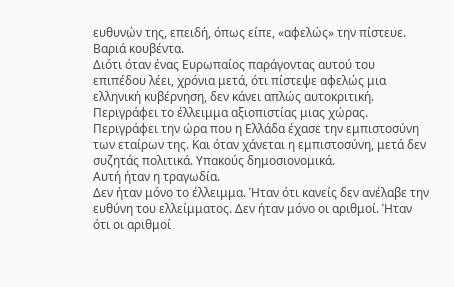ευθυνών της, επειδή, όπως είπε, «αφελώς» την πίστευε.
Βαριά κουβέντα.
Διότι όταν ένας Ευρωπαίος παράγοντας αυτού του επιπέδου λέει, χρόνια μετά, ότι πίστεψε αφελώς μια ελληνική κυβέρνηση, δεν κάνει απλώς αυτοκριτική. Περιγράφει το έλλειμμα αξιοπιστίας μιας χώρας. Περιγράφει την ώρα που η Ελλάδα έχασε την εμπιστοσύνη των εταίρων της. Και όταν χάνεται η εμπιστοσύνη, μετά δεν συζητάς πολιτικά. Υπακούς δημοσιονομικά.
Αυτή ήταν η τραγωδία.
Δεν ήταν μόνο το έλλειμμα. Ήταν ότι κανείς δεν ανέλαβε την ευθύνη του ελλείμματος. Δεν ήταν μόνο οι αριθμοί. Ήταν ότι οι αριθμοί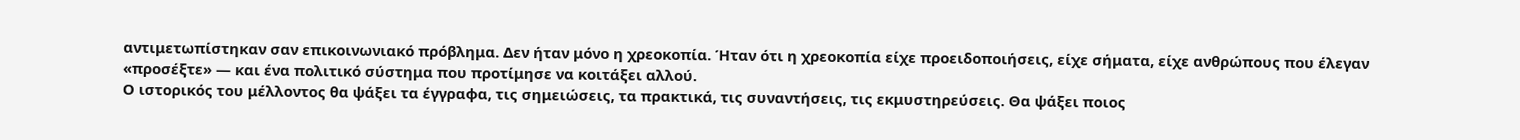αντιμετωπίστηκαν σαν επικοινωνιακό πρόβλημα. Δεν ήταν μόνο η χρεοκοπία. Ήταν ότι η χρεοκοπία είχε προειδοποιήσεις, είχε σήματα, είχε ανθρώπους που έλεγαν «προσέξτε» — και ένα πολιτικό σύστημα που προτίμησε να κοιτάξει αλλού.
Ο ιστορικός του μέλλοντος θα ψάξει τα έγγραφα, τις σημειώσεις, τα πρακτικά, τις συναντήσεις, τις εκμυστηρεύσεις. Θα ψάξει ποιος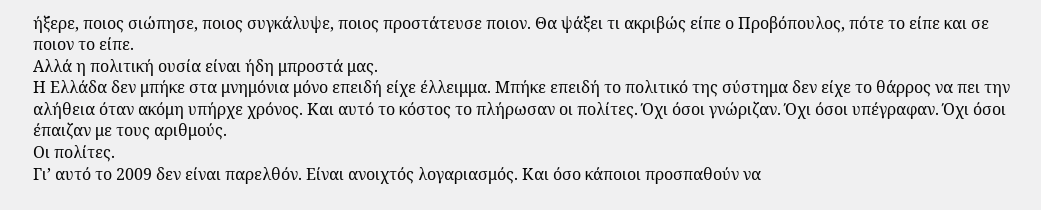ήξερε, ποιος σιώπησε, ποιος συγκάλυψε, ποιος προστάτευσε ποιον. Θα ψάξει τι ακριβώς είπε ο Προβόπουλος, πότε το είπε και σε ποιον το είπε.
Αλλά η πολιτική ουσία είναι ήδη μπροστά μας.
Η Ελλάδα δεν μπήκε στα μνημόνια μόνο επειδή είχε έλλειμμα. Μπήκε επειδή το πολιτικό της σύστημα δεν είχε το θάρρος να πει την αλήθεια όταν ακόμη υπήρχε χρόνος. Και αυτό το κόστος το πλήρωσαν οι πολίτες. Όχι όσοι γνώριζαν. Όχι όσοι υπέγραφαν. Όχι όσοι έπαιζαν με τους αριθμούς.
Οι πολίτες.
Γι’ αυτό το 2009 δεν είναι παρελθόν. Είναι ανοιχτός λογαριασμός. Και όσο κάποιοι προσπαθούν να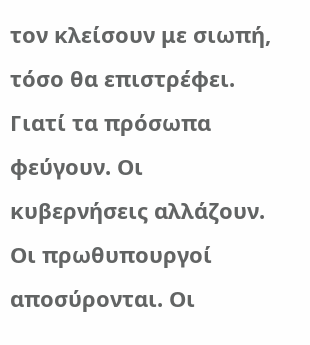τον κλείσουν με σιωπή, τόσο θα επιστρέφει.
Γιατί τα πρόσωπα φεύγουν. Οι κυβερνήσεις αλλάζουν. Οι πρωθυπουργοί αποσύρονται. Οι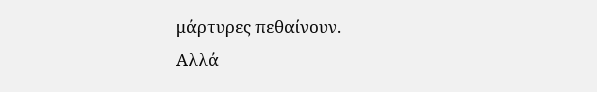μάρτυρες πεθαίνουν.
Αλλά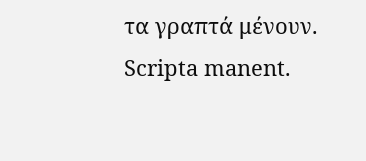τα γραπτά μένουν.
Scripta manent.